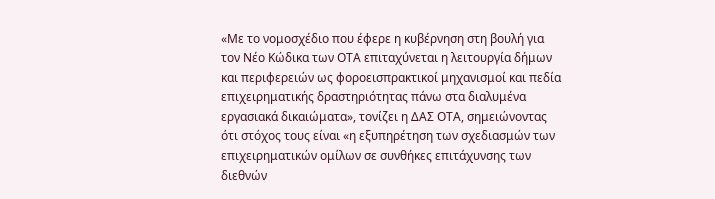«Με το νομοσχέδιο που έφερε η κυβέρνηση στη βουλή για τον Νέο Κώδικα των ΟΤΑ επιταχύνεται η λειτουργία δήμων και περιφερειών ως φοροεισπρακτικοί μηχανισμοί και πεδία επιχειρηματικής δραστηριότητας πάνω στα διαλυμένα εργασιακά δικαιώματα», τονίζει η ΔΑΣ ΟΤΑ, σημειώνοντας ότι στόχος τους είναι «η εξυπηρέτηση των σχεδιασμών των επιχειρηματικών ομίλων σε συνθήκες επιτάχυνσης των διεθνών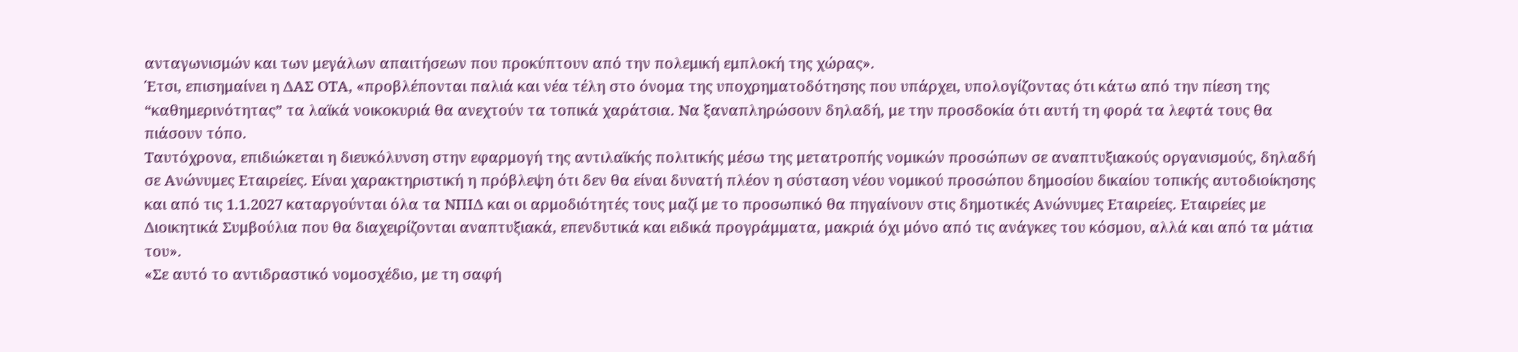ανταγωνισμών και των μεγάλων απαιτήσεων που προκύπτουν από την πολεμική εμπλοκή της χώρας».
Έτσι, επισημαίνει η ΔΑΣ ΟΤΑ, «προβλέπονται παλιά και νέα τέλη στο όνομα της υποχρηματοδότησης που υπάρχει, υπολογίζοντας ότι κάτω από την πίεση της “καθημερινότητας” τα λαϊκά νοικοκυριά θα ανεχτούν τα τοπικά χαράτσια. Να ξαναπληρώσουν δηλαδή, με την προσδοκία ότι αυτή τη φορά τα λεφτά τους θα πιάσουν τόπο.
Ταυτόχρονα, επιδιώκεται η διευκόλυνση στην εφαρμογή της αντιλαϊκής πολιτικής μέσω της μετατροπής νομικών προσώπων σε αναπτυξιακούς οργανισμούς, δηλαδή σε Ανώνυμες Εταιρείες. Είναι χαρακτηριστική η πρόβλεψη ότι δεν θα είναι δυνατή πλέον η σύσταση νέου νομικού προσώπου δημοσίου δικαίου τοπικής αυτοδιοίκησης και από τις 1.1.2027 καταργούνται όλα τα ΝΠΙΔ και οι αρμοδιότητές τους μαζί με το προσωπικό θα πηγαίνουν στις δημοτικές Ανώνυμες Εταιρείες. Εταιρείες με Διοικητικά Συμβούλια που θα διαχειρίζονται αναπτυξιακά, επενδυτικά και ειδικά προγράμματα, μακριά όχι μόνο από τις ανάγκες του κόσμου, αλλά και από τα μάτια του».
«Σε αυτό το αντιδραστικό νομοσχέδιο, με τη σαφή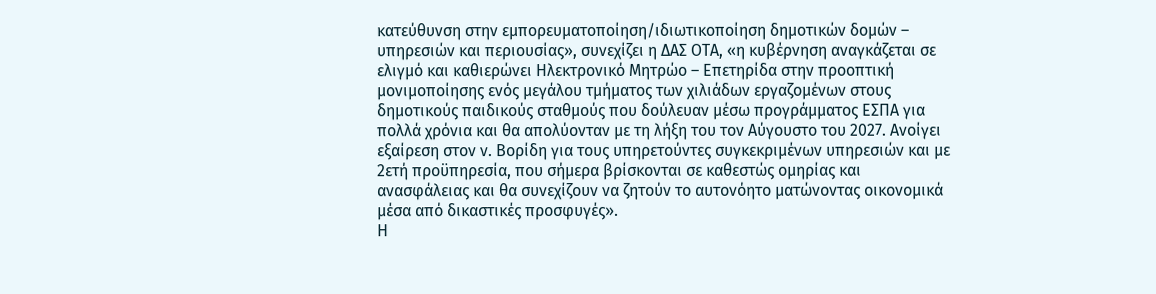κατεύθυνση στην εμπορευματοποίηση/ιδιωτικοποίηση δημοτικών δομών – υπηρεσιών και περιουσίας», συνεχίζει η ΔΑΣ ΟΤΑ, «η κυβέρνηση αναγκάζεται σε ελιγμό και καθιερώνει Ηλεκτρονικό Μητρώο – Επετηρίδα στην προοπτική μονιμοποίησης ενός μεγάλου τμήματος των χιλιάδων εργαζομένων στους δημοτικούς παιδικούς σταθμούς που δούλευαν μέσω προγράμματος ΕΣΠΑ για πολλά χρόνια και θα απολύονταν με τη λήξη του τον Αύγουστο του 2027. Ανοίγει εξαίρεση στον ν. Βορίδη για τους υπηρετούντες συγκεκριμένων υπηρεσιών και με 2ετή προϋπηρεσία, που σήμερα βρίσκονται σε καθεστώς ομηρίας και ανασφάλειας και θα συνεχίζουν να ζητούν το αυτονόητο ματώνοντας οικονομικά μέσα από δικαστικές προσφυγές».
Η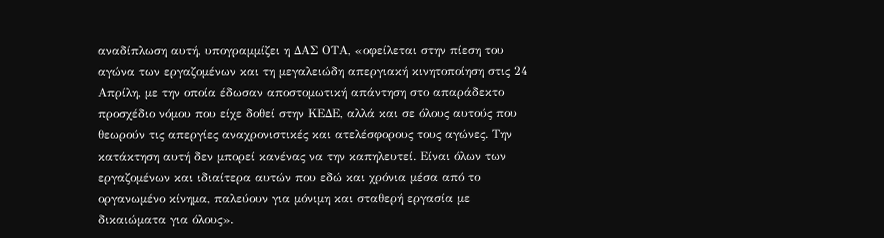αναδίπλωση αυτή, υπογραμμίζει η ΔΑΣ ΟΤΑ, «οφείλεται στην πίεση του αγώνα των εργαζομένων και τη μεγαλειώδη απεργιακή κινητοποίηση στις 24 Απρίλη, με την οποία έδωσαν αποστομωτική απάντηση στο απαράδεκτο προσχέδιο νόμου που είχε δοθεί στην ΚΕΔΕ, αλλά και σε όλους αυτούς που θεωρούν τις απεργίες αναχρονιστικές και ατελέσφορους τους αγώνες. Την κατάκτηση αυτή δεν μπορεί κανένας να την καπηλευτεί. Είναι όλων των εργαζομένων και ιδιαίτερα αυτών που εδώ και χρόνια μέσα από το οργανωμένο κίνημα, παλεύουν για μόνιμη και σταθερή εργασία με δικαιώματα για όλους».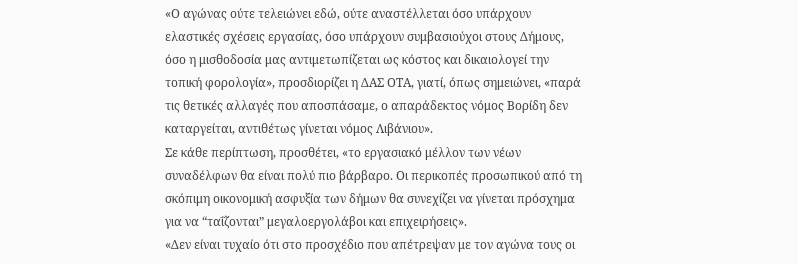«Ο αγώνας ούτε τελειώνει εδώ, ούτε αναστέλλεται όσο υπάρχουν ελαστικές σχέσεις εργασίας, όσο υπάρχουν συμβασιούχοι στους Δήμους, όσο η μισθοδοσία μας αντιμετωπίζεται ως κόστος και δικαιολογεί την τοπική φορολογία», προσδιορίζει η ΔΑΣ ΟΤΑ, γιατί, όπως σημειώνει, «παρά τις θετικές αλλαγές που αποσπάσαμε, ο απαράδεκτος νόμος Βορίδη δεν καταργείται, αντιθέτως γίνεται νόμος Λιβάνιου».
Σε κάθε περίπτωση, προσθέτει, «το εργασιακό μέλλον των νέων συναδέλφων θα είναι πολύ πιο βάρβαρο. Οι περικοπές προσωπικού από τη σκόπιμη οικονομική ασφυξία των δήμων θα συνεχίζει να γίνεται πρόσχημα για να “ταΐζονται” μεγαλοεργολάβοι και επιχειρήσεις».
«Δεν είναι τυχαίο ότι στο προσχέδιο που απέτρεψαν με τον αγώνα τους οι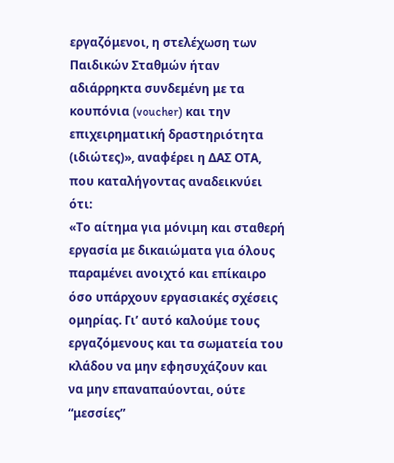εργαζόμενοι, η στελέχωση των Παιδικών Σταθμών ήταν αδιάρρηκτα συνδεμένη με τα κουπόνια (voucher) και την επιχειρηματική δραστηριότητα (ιδιώτες)», αναφέρει η ΔΑΣ ΟΤΑ, που καταλήγοντας αναδεικνύει ότι:
«Το αίτημα για μόνιμη και σταθερή εργασία με δικαιώματα για όλους παραμένει ανοιχτό και επίκαιρο όσο υπάρχουν εργασιακές σχέσεις ομηρίας. Γι’ αυτό καλούμε τους εργαζόμενους και τα σωματεία του κλάδου να μην εφησυχάζουν και να μην επαναπαύονται, ούτε “μεσσίες”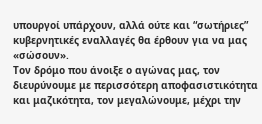υπουργοί υπάρχουν, αλλά ούτε και “σωτήριες” κυβερνητικές εναλλαγές θα έρθουν για να μας «σώσουν».
Τον δρόμο που άνοιξε ο αγώνας μας, τον διευρύνουμε με περισσότερη αποφασιστικότητα και μαζικότητα, τον μεγαλώνουμε, μέχρι την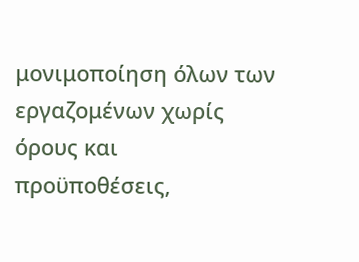μονιμοποίηση όλων των εργαζομένων χωρίς όρους και προϋποθέσεις,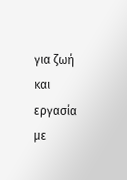για ζωή και εργασία με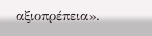αξιοπρέπεια».